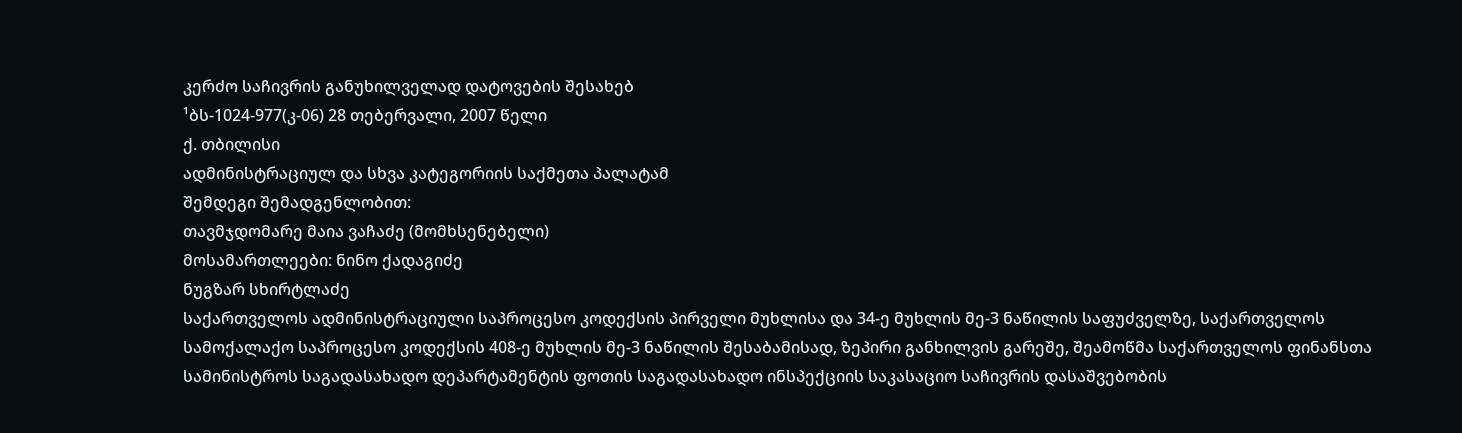კერძო საჩივრის განუხილველად დატოვების შესახებ
¹ბს-1024-977(კ-06) 28 თებერვალი, 2007 წელი
ქ. თბილისი
ადმინისტრაციულ და სხვა კატეგორიის საქმეთა პალატამ
შემდეგი შემადგენლობით:
თავმჯდომარე მაია ვაჩაძე (მომხსენებელი)
მოსამართლეები: ნინო ქადაგიძე
ნუგზარ სხირტლაძე
საქართველოს ადმინისტრაციული საპროცესო კოდექსის პირველი მუხლისა და 34-ე მუხლის მე-3 ნაწილის საფუძველზე, საქართველოს სამოქალაქო საპროცესო კოდექსის 408-ე მუხლის მე-3 ნაწილის შესაბამისად, ზეპირი განხილვის გარეშე, შეამოწმა საქართველოს ფინანსთა სამინისტროს საგადასახადო დეპარტამენტის ფოთის საგადასახადო ინსპექციის საკასაციო საჩივრის დასაშვებობის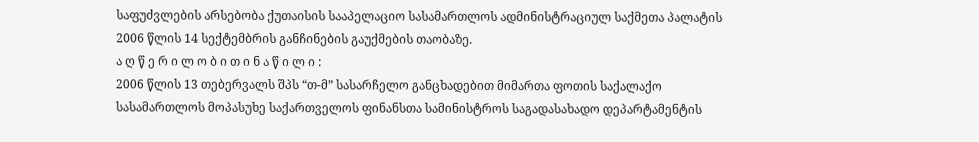საფუძვლების არსებობა ქუთაისის სააპელაციო სასამართლოს ადმინისტრაციულ საქმეთა პალატის 2006 წლის 14 სექტემბრის განჩინების გაუქმების თაობაზე.
ა ღ წ ე რ ი ლ ო ბ ი თ ი ნ ა წ ი ლ ი :
2006 წლის 13 თებერვალს შპს “თ-მ” სასარჩელო განცხადებით მიმართა ფოთის საქალაქო სასამართლოს მოპასუხე საქართველოს ფინანსთა სამინისტროს საგადასახადო დეპარტამენტის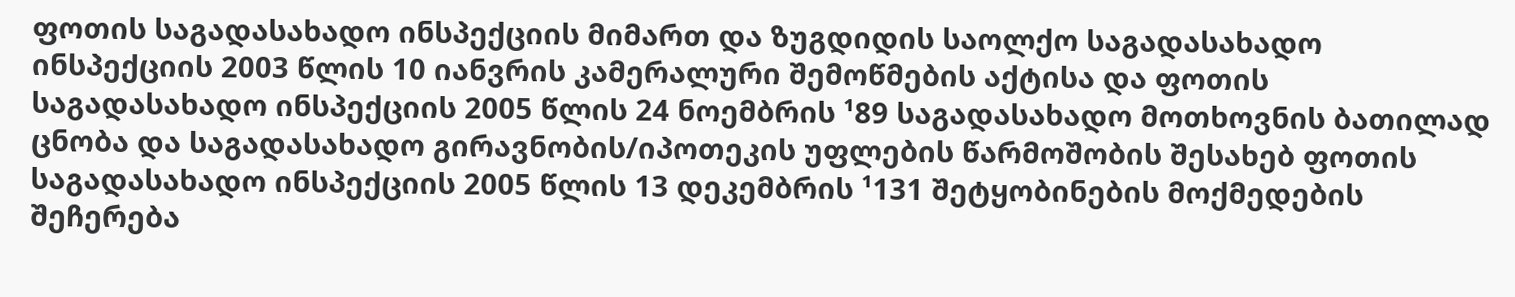ფოთის საგადასახადო ინსპექციის მიმართ და ზუგდიდის საოლქო საგადასახადო ინსპექციის 2003 წლის 10 იანვრის კამერალური შემოწმების აქტისა და ფოთის საგადასახადო ინსპექციის 2005 წლის 24 ნოემბრის ¹89 საგადასახადო მოთხოვნის ბათილად ცნობა და საგადასახადო გირავნობის/იპოთეკის უფლების წარმოშობის შესახებ ფოთის საგადასახადო ინსპექციის 2005 წლის 13 დეკემბრის ¹131 შეტყობინების მოქმედების შეჩერება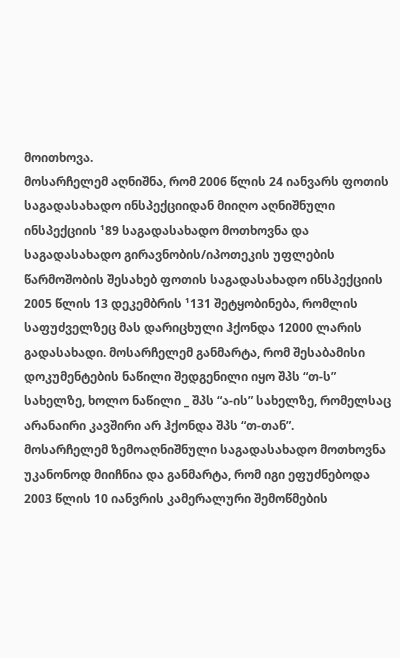მოითხოვა.
მოსარჩელემ აღნიშნა, რომ 2006 წლის 24 იანვარს ფოთის საგადასახადო ინსპექციიდან მიიღო აღნიშნული ინსპექციის ¹89 საგადასახადო მოთხოვნა და საგადასახადო გირავნობის/იპოთეკის უფლების წარმოშობის შესახებ ფოთის საგადასახადო ინსპექციის 2005 წლის 13 დეკემბრის ¹131 შეტყობინება, რომლის საფუძველზეც მას დარიცხული ჰქონდა 12000 ლარის გადასახადი. მოსარჩელემ განმარტა, რომ შესაბამისი დოკუმენტების ნაწილი შედგენილი იყო შპს “თ-ს” სახელზე, ხოლო ნაწილი _ შპს “ა-ის” სახელზე, რომელსაც არანაირი კავშირი არ ჰქონდა შპს “თ-თან”.
მოსარჩელემ ზემოაღნიშნული საგადასახადო მოთხოვნა უკანონოდ მიიჩნია და განმარტა, რომ იგი ეფუძნებოდა 2003 წლის 10 იანვრის კამერალური შემოწმების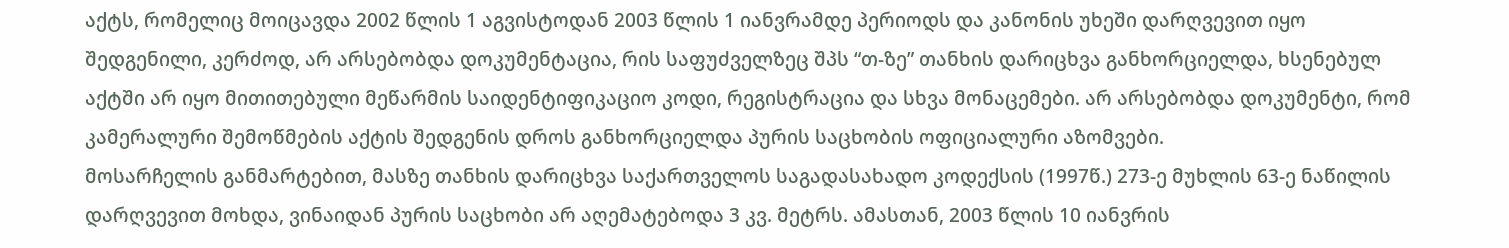აქტს, რომელიც მოიცავდა 2002 წლის 1 აგვისტოდან 2003 წლის 1 იანვრამდე პერიოდს და კანონის უხეში დარღვევით იყო შედგენილი, კერძოდ, არ არსებობდა დოკუმენტაცია, რის საფუძველზეც შპს “თ-ზე” თანხის დარიცხვა განხორციელდა, ხსენებულ აქტში არ იყო მითითებული მეწარმის საიდენტიფიკაციო კოდი, რეგისტრაცია და სხვა მონაცემები. არ არსებობდა დოკუმენტი, რომ კამერალური შემოწმების აქტის შედგენის დროს განხორციელდა პურის საცხობის ოფიციალური აზომვები.
მოსარჩელის განმარტებით, მასზე თანხის დარიცხვა საქართველოს საგადასახადო კოდექსის (1997წ.) 273-ე მუხლის 63-ე ნაწილის დარღვევით მოხდა, ვინაიდან პურის საცხობი არ აღემატებოდა 3 კვ. მეტრს. ამასთან, 2003 წლის 10 იანვრის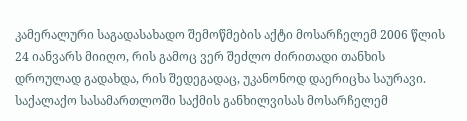კამერალური საგადასახადო შემოწმების აქტი მოსარჩელემ 2006 წლის 24 იანვარს მიიღო, რის გამოც ვერ შეძლო ძირითადი თანხის დროულად გადახდა, რის შედეგადაც, უკანონოდ დაერიცხა საურავი.
საქალაქო სასამართლოში საქმის განხილვისას მოსარჩელემ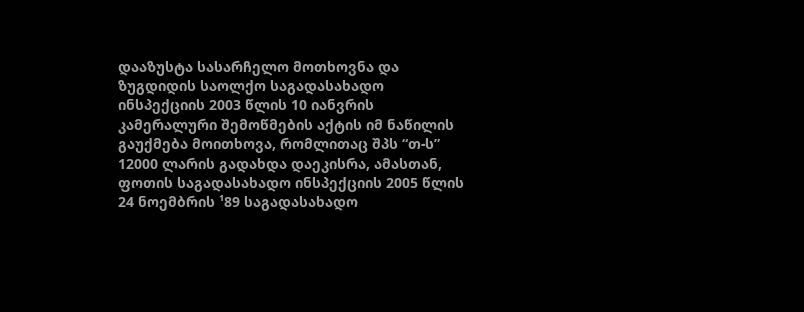დააზუსტა სასარჩელო მოთხოვნა და ზუგდიდის საოლქო საგადასახადო ინსპექციის 2003 წლის 10 იანვრის კამერალური შემოწმების აქტის იმ ნაწილის გაუქმება მოითხოვა, რომლითაც შპს “თ-ს” 12000 ლარის გადახდა დაეკისრა, ამასთან, ფოთის საგადასახადო ინსპექციის 2005 წლის 24 ნოემბრის ¹89 საგადასახადო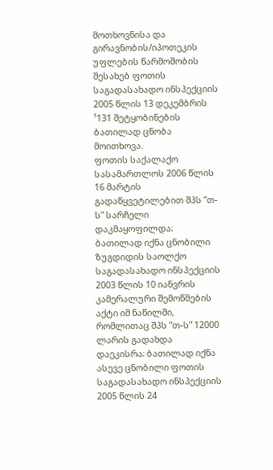მოთხოვნისა და გირავნობის/იპოთეკის უფლების წარმოშობის შესახებ ფოთის საგადასახადო ინსპექციის 2005 წლის 13 დეკემბრის ¹131 შეტყობინების ბათილად ცნობა მოითხოვა.
ფოთის საქალაქო სასამართლოს 2006 წლის 16 მარტის გადაწყვეტილებით შპს “თ-ს” სარჩელი დაკმაყოფილდა; ბათილად იქნა ცნობილი ზუგდიდის საოლქო საგადასახადო ინსპექციის 2003 წლის 10 იანვრის კამერალური შემოწმების აქტი იმ ნაწილში, რომლითაც შპს “თ-ს” 12000 ლარის გადახდა დაეკისრა; ბათილად იქნა ასევე ცნობილი ფოთის საგადასახადო ინსპექციის 2005 წლის 24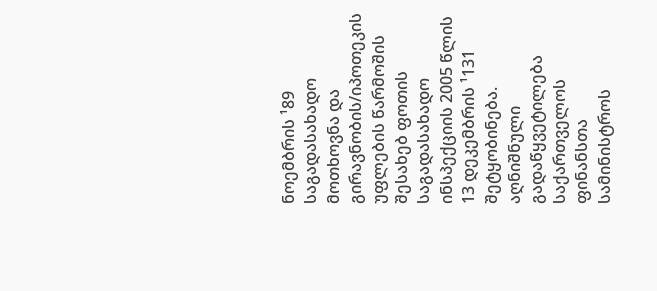ნოემბრის ¹89 საგადასახადო მოთხოვნა და გირავნობის/იპოთეკის უფლების წარმოშის შესახებ ფოთის საგადასახადო ინსპექციის 2005 წლის 13 დეკემბრის ¹131 შეტყობინება.
აღნიშნული გადაწყვეტილება საქართველოს ფინანსთა სამინისტროს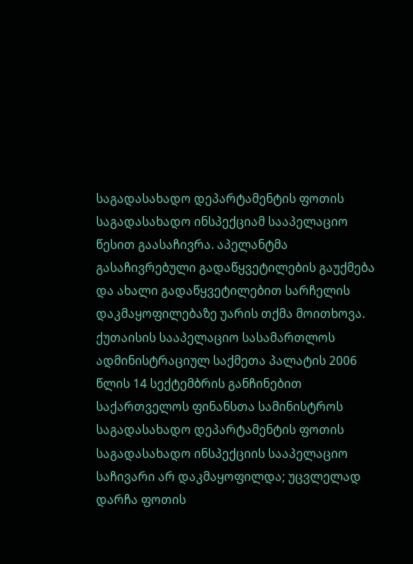საგადასახადო დეპარტამენტის ფოთის საგადასახადო ინსპექციამ სააპელაციო წესით გაასაჩივრა. აპელანტმა გასაჩივრებული გადაწყვეტილების გაუქმება და ახალი გადაწყვეტილებით სარჩელის დაკმაყოფილებაზე უარის თქმა მოითხოვა. ქუთაისის სააპელაციო სასამართლოს ადმინისტრაციულ საქმეთა პალატის 2006 წლის 14 სექტემბრის განჩინებით საქართველოს ფინანსთა სამინისტროს საგადასახადო დეპარტამენტის ფოთის საგადასახადო ინსპექციის სააპელაციო საჩივარი არ დაკმაყოფილდა; უცვლელად დარჩა ფოთის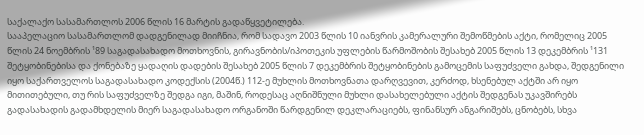საქალაქო სასამართლოს 2006 წლის 16 მარტის გადაწყვეტილება.
სააპელაციო სასამართლომ დადგენილად მიიჩნია, რომ სადავო 2003 წლის 10 იანვრის კამერალური შემოწმების აქტი, რომელიც 2005 წლის 24 ნოემბრის ¹89 საგადასახადო მოთხოვნის, გირავნობის/იპოთეკის უფლების წარმოშობის შესახებ 2005 წლის 13 დეკემბრის ¹131 შეტყობინებისა და ქონებაზე ყადაღის დადების შესახებ 2005 წლის 7 დეკემბრის შეტყობინების გამოცემის საფუძველი გახდა, შედგენილი იყო საქართველოს საგადასახადო კოდექსის (2004წ.) 112-ე მუხლის მოთხოვნათა დარღვევით, კერძოდ, ხსენებულ აქტში არ იყო მითითებული, თუ რის საფუძველზე შედგა იგი, მაშინ, როდესაც აღნიშნული მუხლი დასახელებული აქტის შედგენას უკავშირებს გადასახადის გადამხდელის მიერ საგადასახადო ორგანოში წარდგენილ დეკლარაციებს, ფინანსურ ანგარიშებს, ცნობებს, სხვა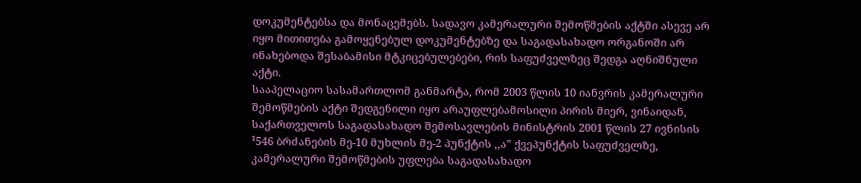დოკუმენტებსა და მონაცემებს. სადავო კამერალური შემოწმების აქტში ასევე არ იყო მითითება გამოყენებულ დოკუმენტებზე და საგადასახადო ორგანოში არ ინახებოდა შესაბამისი მტკიცებულებები, რის საფუძველზეც შედგა აღნიშნული აქტი.
სააპელაციო სასამართლომ განმარტა, რომ 2003 წლის 10 იანვრის კამერალური შემოწმების აქტი შედგენილი იყო არაუფლებამოსილი პირის მიერ, ვინაიდან, საქართველოს საგადასახადო შემოსავლების მინისტრის 2001 წლის 27 ივნისის ¹546 ბრძანების მე-10 მუხლის მე-2 პუნქტის ,,ა” ქვეპუნქტის საფუძველზე, კამერალური შემოწმების უფლება საგადასახადო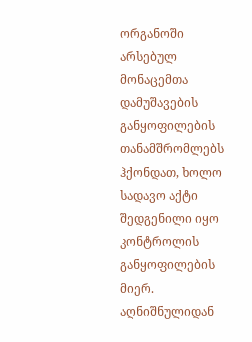ორგანოში არსებულ მონაცემთა დამუშავების განყოფილების თანამშრომლებს ჰქონდათ, ხოლო სადავო აქტი შედგენილი იყო კონტროლის განყოფილების მიერ.
აღნიშნულიდან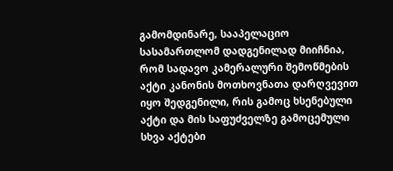გამომდინარე, სააპელაციო სასამართლომ დადგენილად მიიჩნია, რომ სადავო კამერალური შემოწმების აქტი კანონის მოთხოვნათა დარღვევით იყო შედგენილი, რის გამოც ხსენებული აქტი და მის საფუძველზე გამოცემული სხვა აქტები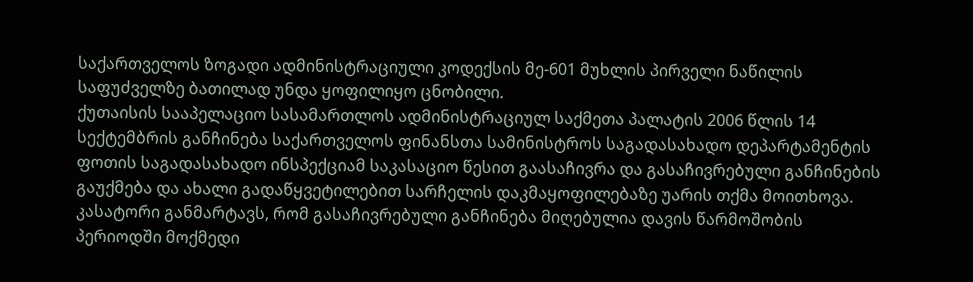საქართველოს ზოგადი ადმინისტრაციული კოდექსის მე-601 მუხლის პირველი ნაწილის საფუძველზე ბათილად უნდა ყოფილიყო ცნობილი.
ქუთაისის სააპელაციო სასამართლოს ადმინისტრაციულ საქმეთა პალატის 2006 წლის 14 სექტემბრის განჩინება საქართველოს ფინანსთა სამინისტროს საგადასახადო დეპარტამენტის ფოთის საგადასახადო ინსპექციამ საკასაციო წესით გაასაჩივრა და გასაჩივრებული განჩინების გაუქმება და ახალი გადაწყვეტილებით სარჩელის დაკმაყოფილებაზე უარის თქმა მოითხოვა.
კასატორი განმარტავს, რომ გასაჩივრებული განჩინება მიღებულია დავის წარმოშობის პერიოდში მოქმედი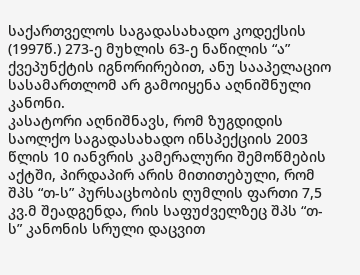საქართველოს საგადასახადო კოდექსის (1997წ.) 273-ე მუხლის 63-ე ნაწილის “ა” ქვეპუნქტის იგნორირებით, ანუ სააპელაციო სასამართლომ არ გამოიყენა აღნიშნული კანონი.
კასატორი აღნიშნავს, რომ ზუგდიდის საოლქო საგადასახადო ინსპექციის 2003 წლის 10 იანვრის კამერალური შემოწმების აქტში, პირდაპირ არის მითითებული, რომ შპს “თ-ს” პურსაცხობის ღუმლის ფართი 7,5 კვ.მ შეადგენდა, რის საფუძველზეც შპს “თ-ს” კანონის სრული დაცვით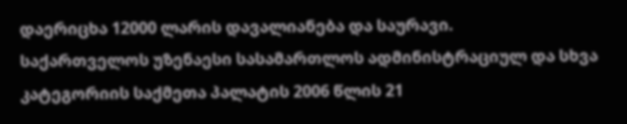დაერიცხა 12000 ლარის დავალიანება და საურავი.
საქართველოს უზენაესი სასამართლოს ადმინისტრაციულ და სხვა კატეგორიის საქმეთა პალატის 2006 წლის 21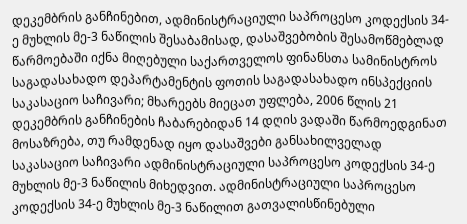დეკემბრის განჩინებით, ადმინისტრაციული საპროცესო კოდექსის 34-ე მუხლის მე-3 ნაწილის შესაბამისად, დასაშვებობის შესამოწმებლად წარმოებაში იქნა მიღებული საქართველოს ფინანსთა სამინისტროს საგადასახადო დეპარტამენტის ფოთის საგადასახადო ინსპექციის საკასაციო საჩივარი; მხარეებს მიეცათ უფლება, 2006 წლის 21 დეკემბრის განჩინების ჩაბარებიდან 14 დღის ვადაში წარმოედგინათ მოსაზრება, თუ რამდენად იყო დასაშვები განსახილველად საკასაციო საჩივარი ადმინისტრაციული საპროცესო კოდექსის 34-ე მუხლის მე-3 ნაწილის მიხედვით. ადმინისტრაციული საპროცესო კოდექსის 34-ე მუხლის მე-3 ნაწილით გათვალისწინებული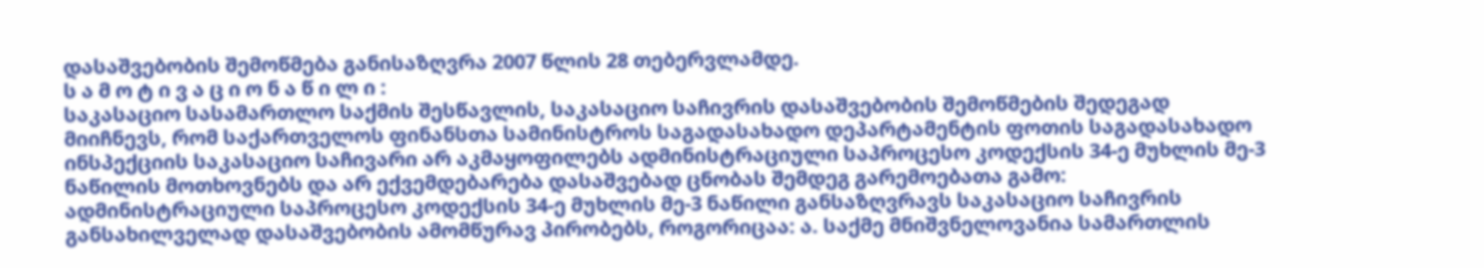დასაშვებობის შემოწმება განისაზღვრა 2007 წლის 28 თებერვლამდე.
ს ა მ ო ტ ი ვ ა ც ი ო ნ ა წ ი ლ ი :
საკასაციო სასამართლო საქმის შესწავლის, საკასაციო საჩივრის დასაშვებობის შემოწმების შედეგად მიიჩნევს, რომ საქართველოს ფინანსთა სამინისტროს საგადასახადო დეპარტამენტის ფოთის საგადასახადო ინსპექციის საკასაციო საჩივარი არ აკმაყოფილებს ადმინისტრაციული საპროცესო კოდექსის 34-ე მუხლის მე-3 ნაწილის მოთხოვნებს და არ ექვემდებარება დასაშვებად ცნობას შემდეგ გარემოებათა გამო:
ადმინისტრაციული საპროცესო კოდექსის 34-ე მუხლის მე-3 ნაწილი განსაზღვრავს საკასაციო საჩივრის განსახილველად დასაშვებობის ამომწურავ პირობებს, როგორიცაა: ა. საქმე მნიშვნელოვანია სამართლის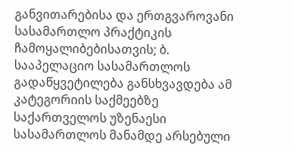განვითარებისა და ერთგვაროვანი სასამართლო პრაქტიკის ჩამოყალიბებისათვის; ბ. სააპელაციო სასამართლოს გადაწყვეტილება განსხვავდება ამ კატეგორიის საქმეებზე საქართველოს უზენაესი სასამართლოს მანამდე არსებული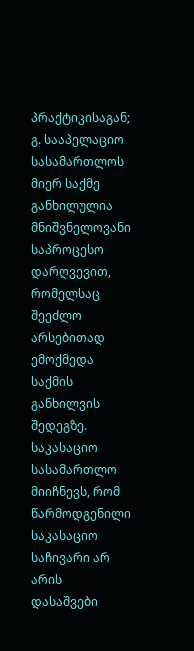პრაქტიკისაგან; გ. სააპელაციო სასამართლოს მიერ საქმე განხილულია მნიშვნელოვანი საპროცესო დარღვევით, რომელსაც შეეძლო არსებითად ემოქმედა საქმის განხილვის შედეგზე.
საკასაციო სასამართლო მიიჩნევს, რომ წარმოდგენილი საკასაციო საჩივარი არ არის დასაშვები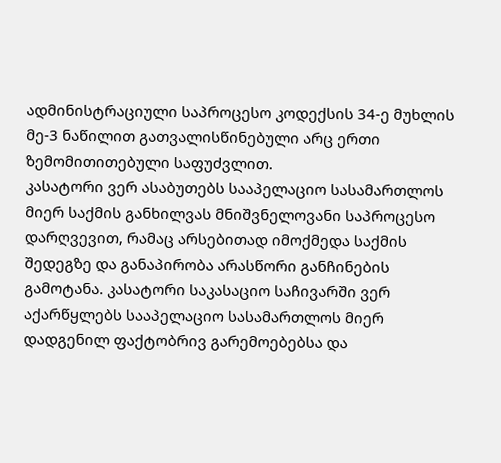ადმინისტრაციული საპროცესო კოდექსის 34-ე მუხლის მე-3 ნაწილით გათვალისწინებული არც ერთი ზემომითითებული საფუძვლით.
კასატორი ვერ ასაბუთებს სააპელაციო სასამართლოს მიერ საქმის განხილვას მნიშვნელოვანი საპროცესო დარღვევით, რამაც არსებითად იმოქმედა საქმის შედეგზე და განაპირობა არასწორი განჩინების გამოტანა. კასატორი საკასაციო საჩივარში ვერ აქარწყლებს სააპელაციო სასამართლოს მიერ დადგენილ ფაქტობრივ გარემოებებსა და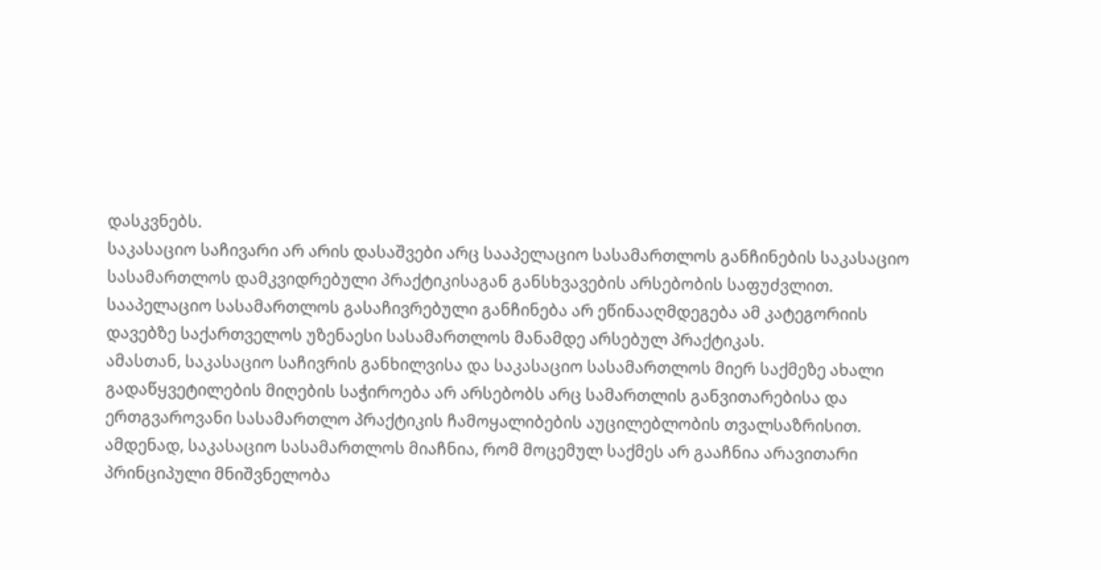დასკვნებს.
საკასაციო საჩივარი არ არის დასაშვები არც სააპელაციო სასამართლოს განჩინების საკასაციო სასამართლოს დამკვიდრებული პრაქტიკისაგან განსხვავების არსებობის საფუძვლით. სააპელაციო სასამართლოს გასაჩივრებული განჩინება არ ეწინააღმდეგება ამ კატეგორიის დავებზე საქართველოს უზენაესი სასამართლოს მანამდე არსებულ პრაქტიკას.
ამასთან, საკასაციო საჩივრის განხილვისა და საკასაციო სასამართლოს მიერ საქმეზე ახალი გადაწყვეტილების მიღების საჭიროება არ არსებობს არც სამართლის განვითარებისა და ერთგვაროვანი სასამართლო პრაქტიკის ჩამოყალიბების აუცილებლობის თვალსაზრისით.
ამდენად, საკასაციო სასამართლოს მიაჩნია, რომ მოცემულ საქმეს არ გააჩნია არავითარი პრინციპული მნიშვნელობა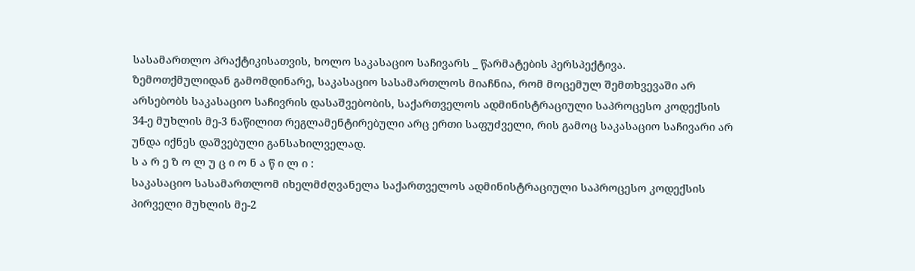სასამართლო პრაქტიკისათვის, ხოლო საკასაციო საჩივარს _ წარმატების პერსპექტივა.
ზემოთქმულიდან გამომდინარე, საკასაციო სასამართლოს მიაჩნია, რომ მოცემულ შემთხვევაში არ არსებობს საკასაციო საჩივრის დასაშვებობის, საქართველოს ადმინისტრაციული საპროცესო კოდექსის 34-ე მუხლის მე-3 ნაწილით რეგლამენტირებული არც ერთი საფუძველი, რის გამოც საკასაციო საჩივარი არ უნდა იქნეს დაშვებული განსახილველად.
ს ა რ ე ზ ო ლ უ ც ი ო ნ ა წ ი ლ ი :
საკასაციო სასამართლომ იხელმძღვანელა საქართველოს ადმინისტრაციული საპროცესო კოდექსის პირველი მუხლის მე-2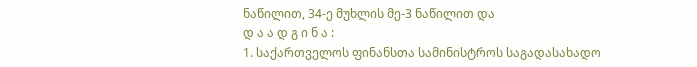ნაწილით, 34-ე მუხლის მე-3 ნაწილით და
დ ა ა დ გ ი ნ ა :
1. საქართველოს ფინანსთა სამინისტროს საგადასახადო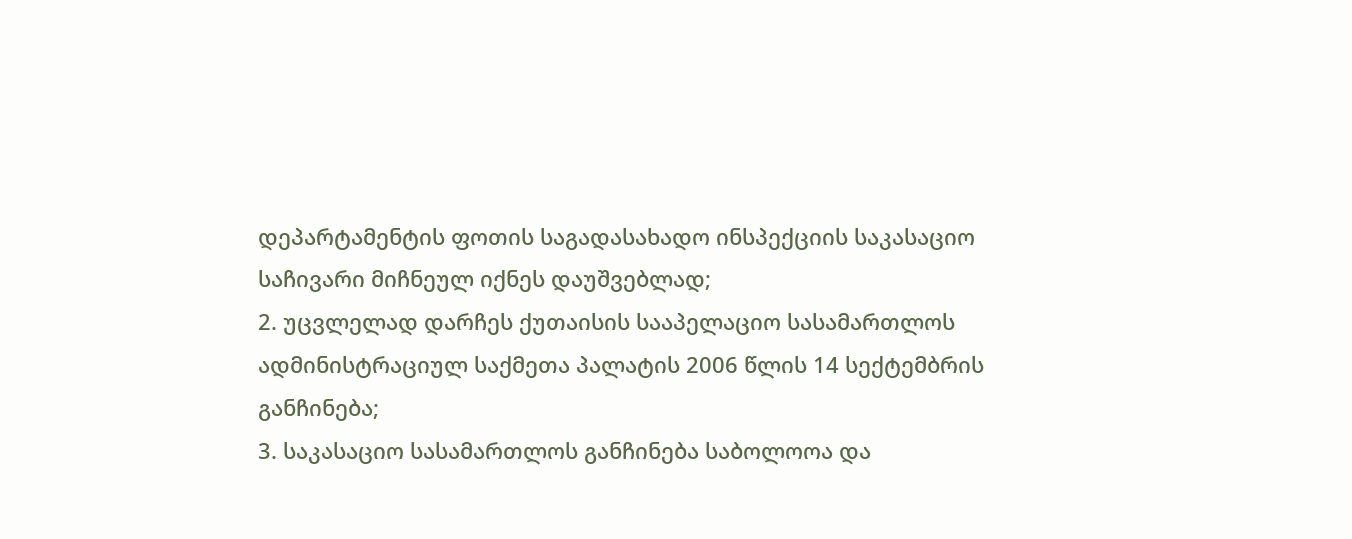დეპარტამენტის ფოთის საგადასახადო ინსპექციის საკასაციო საჩივარი მიჩნეულ იქნეს დაუშვებლად;
2. უცვლელად დარჩეს ქუთაისის სააპელაციო სასამართლოს ადმინისტრაციულ საქმეთა პალატის 2006 წლის 14 სექტემბრის განჩინება;
3. საკასაციო სასამართლოს განჩინება საბოლოოა და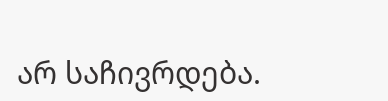არ საჩივრდება.